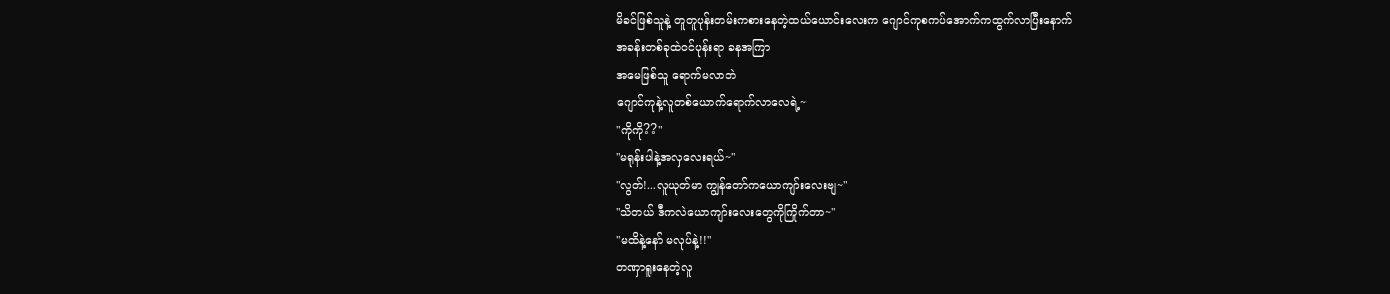မိခင်ဖြစ်သူနဲ့ တူတူပုန်းတမ်းကစားနေတဲ့ထယ်ယောင်းလေးက ဂျောင်ကုစကပ်အောက်ကထွက်လာပြီးနောက်
အခန်းတစ်ခုထဲဝင်ပုန်းရာ ခနအကြာ
အမေဖြစ်သူ ရောက်မလာဘဲ
ဂျောင်ကုနဲ့လူတစ်ယောက်ရောက်လာလေရဲ့~
"ကိုကို??"
"မရုန်းပါနဲ့အလှလေးရယ်~"
"လွတ်!...လူယုတ်မာ ကျွန်တော်ကယောကျာ်းလေးဗျ~"
"သိတယ် ဒီကလဲယောကျာ်းလေးတွေကိုကြိုက်တာ~"
"မထိနဲ့နော် မလုပ်နဲ့!!"
တဏှာရူးနေတဲ့လူ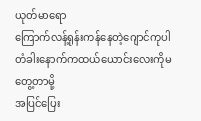ယုတ်မာရော
ကြောက်လန့်ရုန်းကန်နေတဲ့ဂျောင်ကုပါ
တံခါးနောက်ကထယ်ယောင်းလေးကိုမတွေ့တာမို့
အပြင်ပြေး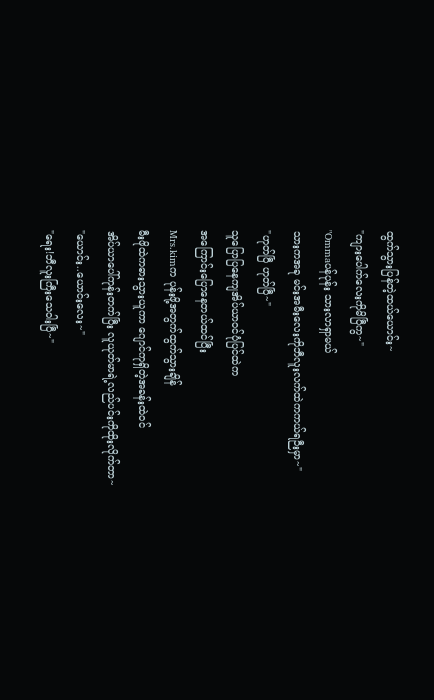ထွက်သွားပြန်တဲ့ထယ်ယောင်း~
"ကျားပေါက်လေးကိုမိပြီကွ~"
"Ommaပန်ပုန်း သားလာရှာမယ်
သားကအခု မင်းအမီးလေးကိုဘီလူးလက်ထဲကကယ်ရဉီးမှာ~"
"ဟုတ်ပြီ ဟုတ်ပြီ~"
သူပြောပြနေကျအိပ်ယာဝင်ပုံပြင်ထဲက
အကြောင်းပြောနေတယ်ထင်ပြီး
Mrs.kimက ပုန်းဖို့အတွက်ထွက်သွားချိန်
မီးဖိုထဲကဓားသွားယူကာ ဂျောင်ကုရှိတဲ့အခန်းထဲဝင်
အိပ်ယာပေါ်ကုန်းတက်ပြီး လူယုတ်မာရဲ့လည်ပင်းကိုထိုးလိုက်တာ~
"ယောင်း..ယောင်းလေး~"
"ရေး!ဘီလူးကြီးသေဝါးပြီ~"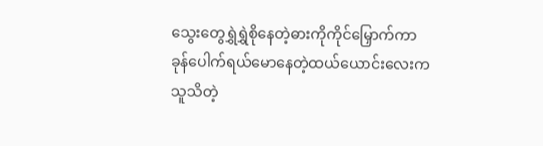သွေးတွေရွှဲရွှဲစိုနေတဲ့ဓားကိုကိုင်မြှောက်ကာ
ခုန်ပေါက်ရယ်မောနေတဲ့ထယ်ယောင်းလေးက
သူသိတဲ့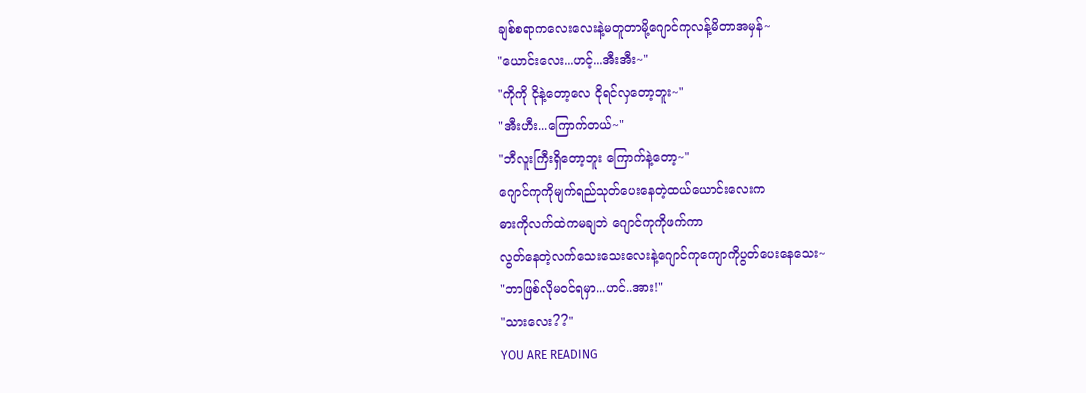ချစ်စရာကလေးလေးနဲ့မတူတာမို့ဂျောင်ကုလန့်မိတာအမှန်~
"ယောင်းလေး...ဟင့်...အီးအီး~"
"ကိုကို ငိုနဲ့တော့လေ ငိုရင်လှတော့ဘူး~"
"အီးဟီး...ကြောက်တယ်~"
"ဘီလူးကြီးရှိတော့ဘူး ကြောက်နဲ့တော့~"
ဂျောင်ကုကိုမျက်ရည်သုတ်ပေးနေတဲ့ထယ်ယောင်းလေးက
ဓားကိုလက်ထဲကမချဘဲ ဂျောင်ကုကိုဖက်ကာ
လွတ်နေတဲ့လက်သေးသေးလေးနဲ့ဂျောင်ကုကျောကိုပွတ်ပေးနေသေး~
"ဘာဖြစ်လိုမဝင်ရမှာ...ဟင်..အား!"
"သားလေး??"
YOU ARE READING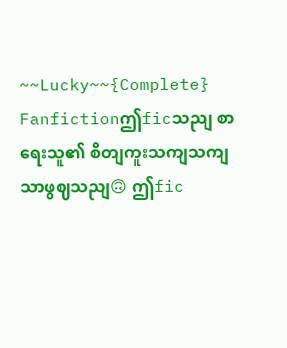~~Lucky~~{Complete}
Fanfictionဤficသညျ စာရေးသူ၏ စိတျကူးသကျသကျသာဖွဈသညျ🙃 ဤfic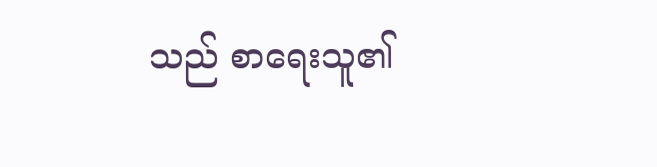သည် စာရေးသူ၏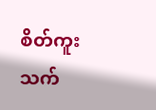စိတ်ကူးသက်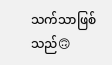သက်သာဖြစ်သည်🙃